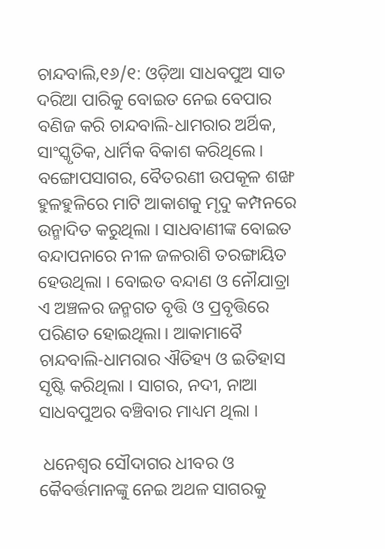ଚାନ୍ଦବାଲି,୧୬/୧: ଓଡ଼ିଆ ସାଧବପୁଅ ସାତ ଦରିଆ ପାରିକୁ ବୋଇତ ନେଇ ବେପାର ବଣିଜ କରି ଚାନ୍ଦବାଲି-ଧାମରାର ଅର୍ଥିକ, ସାଂସ୍କୃତିକ, ଧାର୍ମିକ ବିକାଶ କରିଥିଲେ । ବଙ୍ଗୋପସାଗର, ବୈତରଣୀ ଉପକୂଳ ଶଙ୍ଖ ହୁଳହୁଳିରେ ମାଟି ଆକାଶକୁ ମୃଦୁ କମ୍ପନରେ ଉନ୍ମାଦିତ କରୁଥିଲା । ସାଧବାଣୀଙ୍କ ବୋଇତ ବନ୍ଦାପନାରେ ନୀଳ ଜଳରାଶି ତରଙ୍ଗାୟିତ ହେଉଥିଲା । ବୋଇତ ବନ୍ଦାଣ ଓ ନୌଯାତ୍ରା ଏ ଅଞ୍ଚଳର ଜନ୍ମଗତ ବୃତ୍ତି ଓ ପ୍ରବୃତ୍ତିରେ ପରିଣତ ହୋଇଥିଲା । ଆକାମାବୈ ଚାନ୍ଦବାଲି-ଧାମରାର ଐତିହ୍ୟ ଓ ଇତିହାସ ସୃଷ୍ଟି କରିଥିଲା । ସାଗର, ନଦୀ, ନାଆ ସାଧବପୁଅର ବଞ୍ଚିବାର ମାଧ୍ୟମ ଥିଲା ।

 ଧନେଶ୍ୱର ସୌଦାଗର ଧୀବର ଓ କୈବର୍ତ୍ତମାନଙ୍କୁ ନେଇ ଅଥଳ ସାଗରକୁ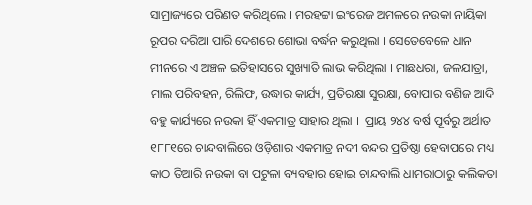ସାମ୍ରାଜ୍ୟରେ ପରିଣତ କରିଥିଲେ । ମରହଟ୍ଟା ଇଂରେଜ ଅମଳରେ ନଉକା ନାୟିକା ରୂପର ଦରିଆ ପାରି ଦେଶରେ ଶୋଭା ବର୍ଦ୍ଧନ କରୁଥିଲା । ସେତେବେଳେ ଧାନ ମୀନରେ ଏ ଅଞ୍ଚଳ ଇତିହାସରେ ସୁଖ୍ୟାତି ଲାଭ କରିଥିଲା । ମାଛଧରା, ଜଳଯାତ୍ରା, ମାଲ ପରିବହନ, ରିଲିଫ, ଉଦ୍ଧାର କାର୍ଯ୍ୟ, ପ୍ରତିରକ୍ଷା ସୁରକ୍ଷା, ବୋପାର ବଣିଜ ଆଦି ବହୁ କାର୍ଯ୍ୟରେ ନଉକା ହିଁ ଏକମାତ୍ର ସାହାର ଥିଲା ।  ପ୍ରାୟ ୨୪୪ ବର୍ଷ ପୂର୍ବରୁ ଅର୍ଥାତ ୧୮୮୧ରେ ଚାନ୍ଦବାଲିରେ ଓଡ଼ିଶାର ଏକମାତ୍ର ନଦୀ ବନ୍ଦର ପ୍ରତିଷ୍ଠା ହେବାପରେ ମଧ୍ୟ କାଠ ତିଆରି ନଉକା ବା ପଟୁଳା ବ୍ୟବହାର ହୋଇ ଚାନ୍ଦବାଲି ଧାମରାଠାରୁ କଲିକତା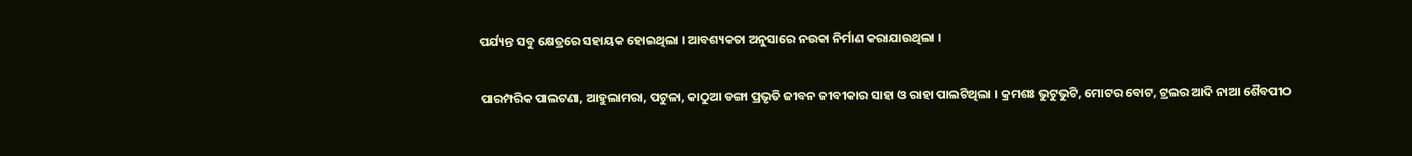ପର୍ଯ୍ୟନ୍ତ ସବୁ କ୍ଷେତ୍ରରେ ସହାୟକ ହୋଇଥିଲା । ଆବଶ୍ୟକତା ଅନୁସାରେ ନଉକା ନିର୍ମାଣ କରାଯାଉଥିଲା ।

ପାରମ୍ପରିକ ପାଲଟଣା, ଆହୁଲାମରା, ପଟୁଳା, କାଠୁଆ ଡଙ୍ଗା ପ୍ରଭୃତି ଜୀବନ ଜୀବୀକାର ସାହା ଓ ରାହା ପାଲଟିଥିଲା । କ୍ରମଶଃ ଭୁଟୁଭୁଟି, ମୋଟର ବୋଟ, ଟ୍ରଲର ଆଦି ନାଆ ଶୈବପୀଠ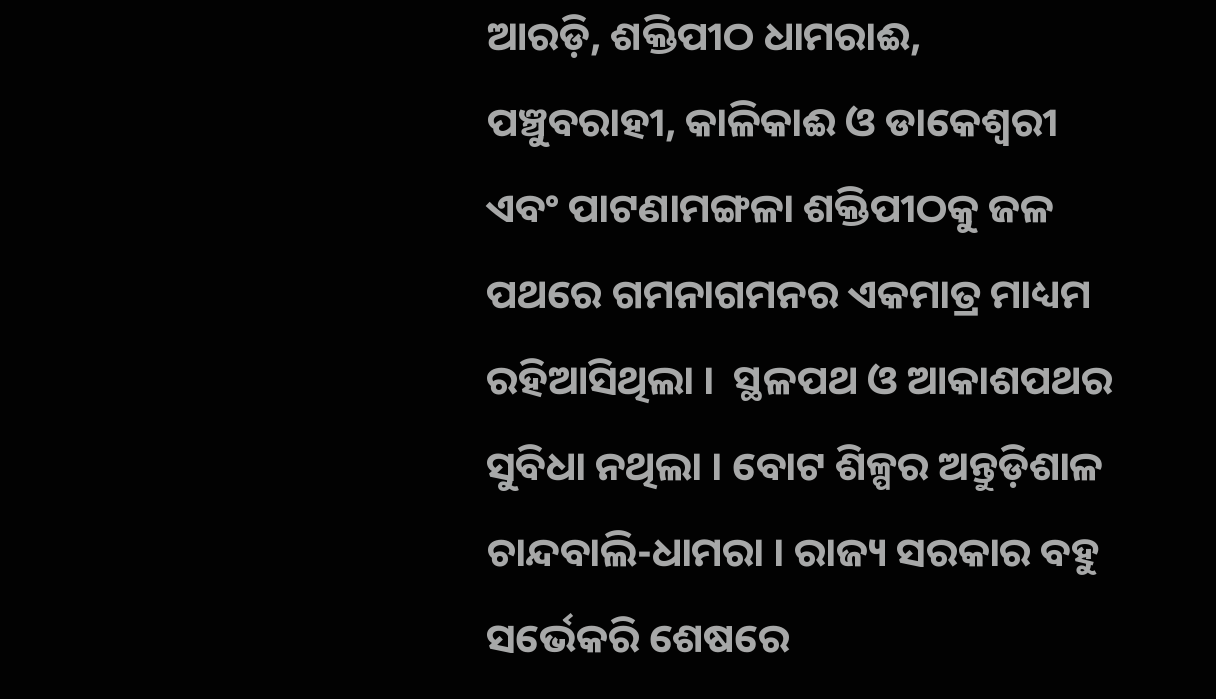ଆରଡ଼ି, ଶକ୍ତିପୀଠ ଧାମରାଈ, ପଞ୍ଚୁବରାହୀ, କାଳିକାଈ ଓ ଡାକେଶ୍ୱରୀ ଏବଂ ପାଟଣାମଙ୍ଗଳା ଶକ୍ତିପୀଠକୁ ଜଳ ପଥରେ ଗମନାଗମନର ଏକମାତ୍ର ମାଧ୍ୟମ ରହିଆସିଥିଲା ।  ସ୍ଥଳପଥ ଓ ଆକାଶପଥର ସୁବିଧା ନଥିଲା । ବୋଟ ଶିଳ୍ପର ଅନ୍ତୁଡ଼ିଶାଳ ଚାନ୍ଦବାଲି-ଧାମରା । ରାଜ୍ୟ ସରକାର ବହୁ ସର୍ଭେକରି ଶେଷରେ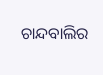ଚାନ୍ଦବାଲିର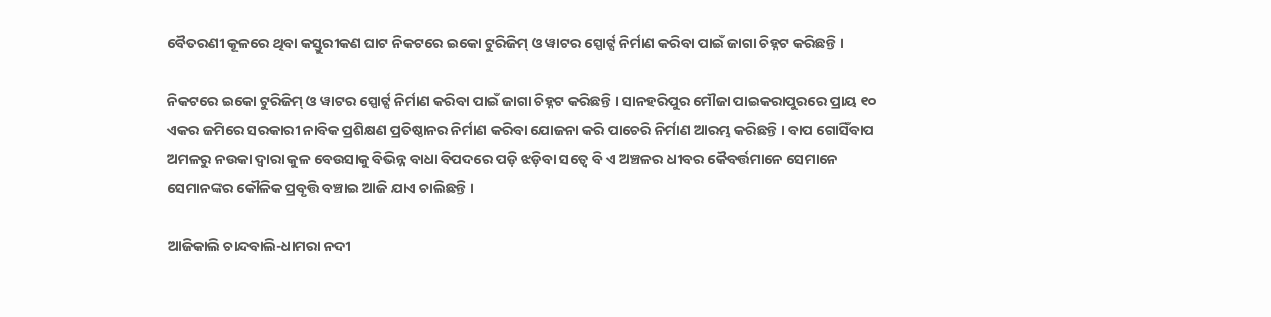ବୈତରଣୀ କୂଳରେ ଥିବା କସ୍ତୁରୀକଣ ଘାଟ ନିକଟରେ ଇକୋ ଟୁରିଜିମ୍‌ ଓ ୱାଟର ସ୍ପୋର୍ଟ୍ସ ନିର୍ମାଣ କରିବା ପାଇଁ ଜାଗା ଚିହ୍ନଟ କରିଛନ୍ତି ।

ନିକଟରେ ଇକୋ ଟୁରିଜିମ୍‌ ଓ ୱାଟର ସ୍ପୋର୍ଟ୍ସ ନିର୍ମାଣ କରିବା ପାଇଁ ଜାଗା ଚିହ୍ନଟ କରିଛନ୍ତି । ସାନହରିପୁର ମୌଜା ପାଇକରାପୁରରେ ପ୍ରାୟ ୧୦ ଏକର ଜମିରେ ସରକାରୀ ନାବିକ ପ୍ରଶିକ୍ଷଣ ପ୍ରତିଷ୍ଠାନର ନିର୍ମାଣ କରିବା ଯୋଜନା କରି ପାଚେରି ନିର୍ମାଣ ଆରମ୍ଭ କରିଛନ୍ତି । ବାପ ଗୋସିଁବାପ ଅମଳରୁ ନଉକା ଦ୍ୱାରା କୁଳ ବେଉସାକୁ ବିଭିନ୍ନ ବାଧା ବିପଦରେ ପଡ଼ି ଝଡ଼ିବା ସତ୍ୱେ ବି ଏ ଅଞ୍ଚଳର ଧୀବର କୈବର୍ତ୍ତମାନେ ସେମାନେ ସେମାନଙ୍କର କୌଳିକ ପ୍ରବୃତ୍ତି ବଞ୍ଚାଇ ଆଜି ଯାଏ ଚାଲିଛନ୍ତି ।

ଆଜିକାଲି ଚାନ୍ଦବାଲି-ଧାମରା ନଦୀ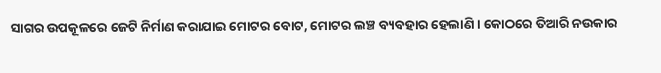ସାଗର ଉପକୂଳରେ ଜେଟି ନିର୍ମାଣ କରାଯାଇ ମୋଟର ବୋଟ, ମୋଟର ଲଞ୍ଚ ବ୍ୟବହାର ହେଲାଣି । କୋଠରେ ତିଆରି ନଉକାର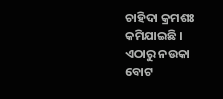ଚାହିଦା କ୍ରମଶଃ କମିଯାଇଛି । ଏଠାରୁ ନଉକା ବୋଟ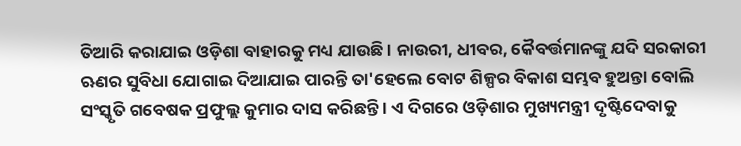ତିଆରି କରାଯାଇ ଓଡ଼ିଶା ବାହାରକୁ ମଧ୍ୟ ଯାଉଛି । ନାଉରୀ, ଧୀବର, କୈବର୍ତ୍ତମାନଙ୍କୁ ଯଦି ସରକାରୀ ଋଣର ସୁବିଧା ଯୋଗାଇ ଦିଆଯାଇ ପାରନ୍ତି ତା'ହେଲେ ବୋଟ ଶିଳ୍ପର ବିକାଶ ସମ୍ଭବ ହୁଅନ୍ତା ବୋଲି ସଂସ୍କୃତି ଗବେଷକ ପ୍ରଫୁଲ୍ଲ କୁମାର ଦାସ କରିଛନ୍ତି । ଏ ଦିଗରେ ଓଡ଼ିଶାର ମୁଖ୍ୟମନ୍ତ୍ରୀ ଦୃଷ୍ଟିଦେବାକୁ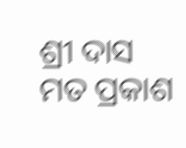ଶ୍ରୀ ଦାସ ମତ ପ୍ରକାଶ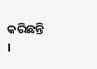କରିଛନ୍ତି ।